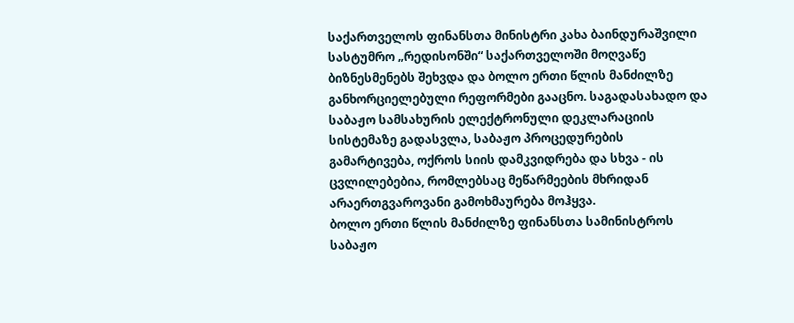საქართველოს ფინანსთა მინისტრი კახა ბაინდურაშვილი სასტუმრო „რედისონში“ საქართველოში მოღვაწე ბიზნესმენებს შეხვდა და ბოლო ერთი წლის მანძილზე განხორციელებული რეფორმები გააცნო. საგადასახადო და საბაჟო სამსახურის ელექტრონული დეკლარაციის სისტემაზე გადასვლა, საბაჟო პროცედურების გამარტივება, ოქროს სიის დამკვიდრება და სხვა - ის ცვლილებებია, რომლებსაც მეწარმეების მხრიდან არაერთგვაროვანი გამოხმაურება მოჰყვა.
ბოლო ერთი წლის მანძილზე ფინანსთა სამინისტროს საბაჟო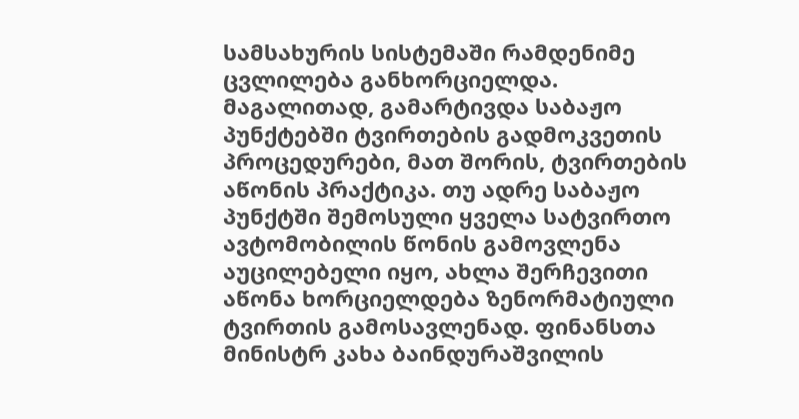სამსახურის სისტემაში რამდენიმე ცვლილება განხორციელდა. მაგალითად, გამარტივდა საბაჟო პუნქტებში ტვირთების გადმოკვეთის პროცედურები, მათ შორის, ტვირთების აწონის პრაქტიკა. თუ ადრე საბაჟო პუნქტში შემოსული ყველა სატვირთო ავტომობილის წონის გამოვლენა აუცილებელი იყო, ახლა შერჩევითი აწონა ხორციელდება ზენორმატიული ტვირთის გამოსავლენად. ფინანსთა მინისტრ კახა ბაინდურაშვილის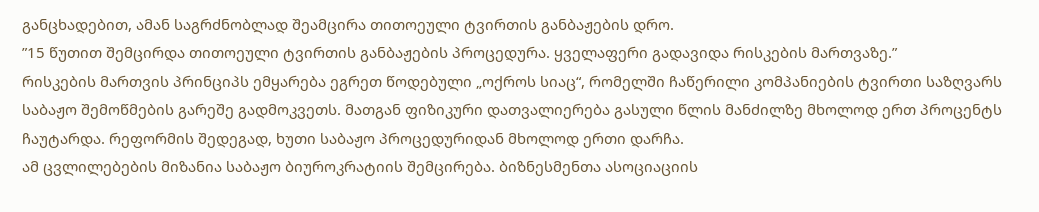განცხადებით, ამან საგრძნობლად შეამცირა თითოეული ტვირთის განბაჟების დრო.
”15 წუთით შემცირდა თითოეული ტვირთის განბაჟების პროცედურა. ყველაფერი გადავიდა რისკების მართვაზე.”
რისკების მართვის პრინციპს ემყარება ეგრეთ წოდებული „ოქროს სიაც“, რომელში ჩაწერილი კომპანიების ტვირთი საზღვარს საბაჟო შემოწმების გარეშე გადმოკვეთს. მათგან ფიზიკური დათვალიერება გასული წლის მანძილზე მხოლოდ ერთ პროცენტს ჩაუტარდა. რეფორმის შედეგად, ხუთი საბაჟო პროცედურიდან მხოლოდ ერთი დარჩა.
ამ ცვლილებების მიზანია საბაჟო ბიუროკრატიის შემცირება. ბიზნესმენთა ასოციაციის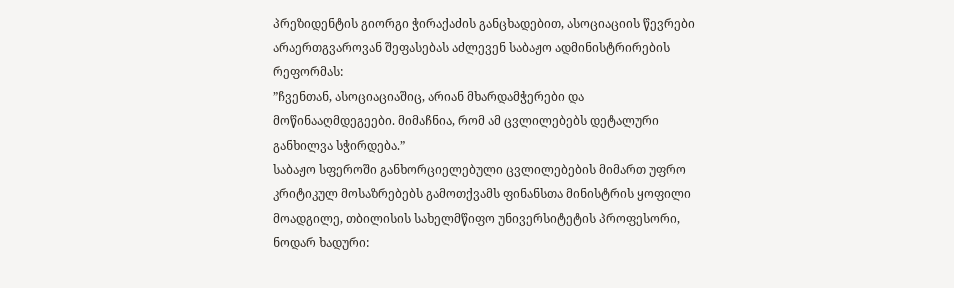პრეზიდენტის გიორგი ჭირაქაძის განცხადებით, ასოციაციის წევრები არაერთგვაროვან შეფასებას აძლევენ საბაჟო ადმინისტრირების რეფორმას:
”ჩვენთან, ასოციაციაშიც, არიან მხარდამჭერები და მოწინააღმდეგეები. მიმაჩნია, რომ ამ ცვლილებებს დეტალური განხილვა სჭირდება.”
საბაჟო სფეროში განხორციელებული ცვლილებების მიმართ უფრო კრიტიკულ მოსაზრებებს გამოთქვამს ფინანსთა მინისტრის ყოფილი მოადგილე, თბილისის სახელმწიფო უნივერსიტეტის პროფესორი, ნოდარ ხადური: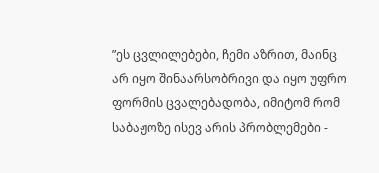”ეს ცვლილებები, ჩემი აზრით, მაინც არ იყო შინაარსობრივი და იყო უფრო ფორმის ცვალებადობა, იმიტომ რომ საბაჟოზე ისევ არის პრობლემები -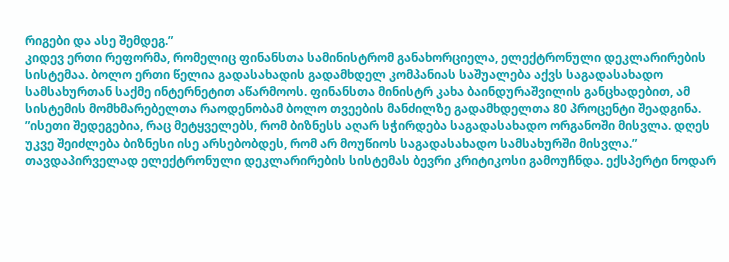რიგები და ასე შემდეგ.”
კიდევ ერთი რეფორმა, რომელიც ფინანსთა სამინისტრომ განახორციელა, ელექტრონული დეკლარირების სისტემაა. ბოლო ერთი წელია გადასახადის გადამხდელ კომპანიას საშუალება აქვს საგადასახადო სამსახურთან საქმე ინტერნეტით აწარმოოს. ფინანსთა მინისტრ კახა ბაინდურაშვილის განცხადებით, ამ სისტემის მომხმარებელთა რაოდენობამ ბოლო თვეების მანძილზე გადამხდელთა 80 პროცენტი შეადგინა.
”ისეთი შედეგებია, რაც მეტყველებს, რომ ბიზნესს აღარ სჭირდება საგადასახადო ორგანოში მისვლა. დღეს უკვე შეიძლება ბიზნესი ისე არსებობდეს, რომ არ მოუწიოს საგადასახადო სამსახურში მისვლა.”
თავდაპირველად ელექტრონული დეკლარირების სისტემას ბევრი კრიტიკოსი გამოუჩნდა. ექსპერტი ნოდარ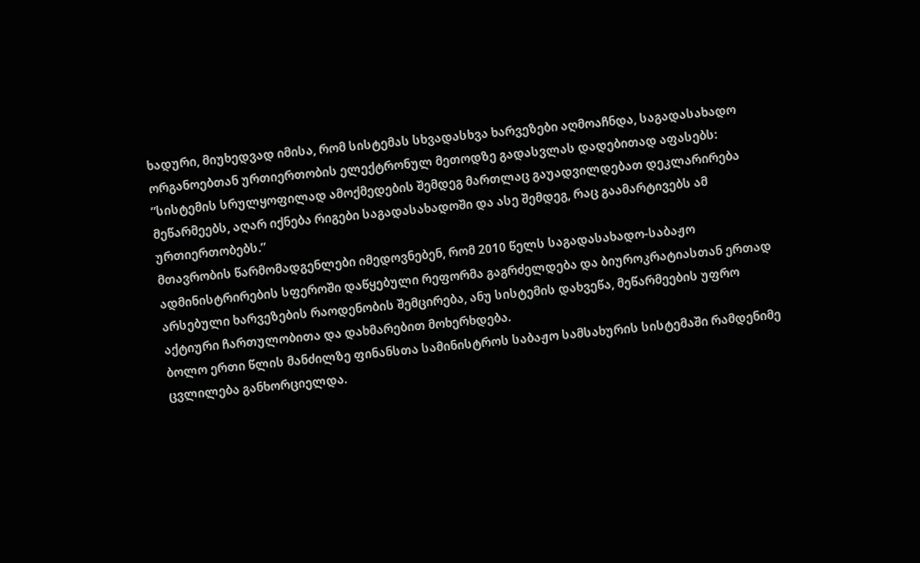ხადური, მიუხედვად იმისა, რომ სისტემას სხვადასხვა ხარვეზები აღმოაჩნდა, საგადასახადო ორგანოებთან ურთიერთობის ელექტრონულ მეთოდზე გადასვლას დადებითად აფასებს:
”სისტემის სრულყოფილად ამოქმედების შემდეგ მართლაც გაუადვილდებათ დეკლარირება მეწარმეებს, აღარ იქნება რიგები საგადასახადოში და ასე შემდეგ, რაც გაამარტივებს ამ ურთიერთობებს.”
მთავრობის წარმომადგენლები იმედოვნებენ, რომ 2010 წელს საგადასახადო-საბაჟო ადმინისტრირების სფეროში დაწყებული რეფორმა გაგრძელდება და ბიუროკრატიასთან ერთად არსებული ხარვეზების რაოდენობის შემცირება, ანუ სისტემის დახვეწა, მეწარმეების უფრო აქტიური ჩართულობითა და დახმარებით მოხერხდება.
ბოლო ერთი წლის მანძილზე ფინანსთა სამინისტროს საბაჟო სამსახურის სისტემაში რამდენიმე ცვლილება განხორციელდა.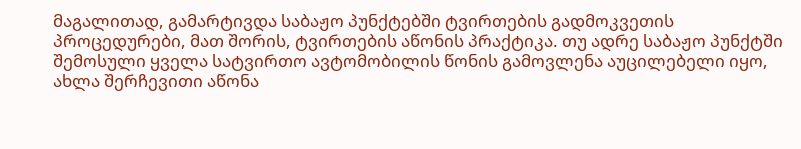მაგალითად, გამარტივდა საბაჟო პუნქტებში ტვირთების გადმოკვეთის პროცედურები, მათ შორის, ტვირთების აწონის პრაქტიკა. თუ ადრე საბაჟო პუნქტში შემოსული ყველა სატვირთო ავტომობილის წონის გამოვლენა აუცილებელი იყო, ახლა შერჩევითი აწონა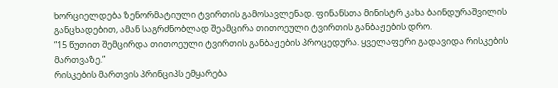ხორციელდება ზენორმატიული ტვირთის გამოსავლენად. ფინანსთა მინისტრ კახა ბაინდურაშვილის განცხადებით, ამან საგრძნობლად შეამცირა თითოეული ტვირთის განბაჟების დრო.
”15 წუთით შემცირდა თითოეული ტვირთის განბაჟების პროცედურა. ყველაფერი გადავიდა რისკების მართვაზე.”
რისკების მართვის პრინციპს ემყარება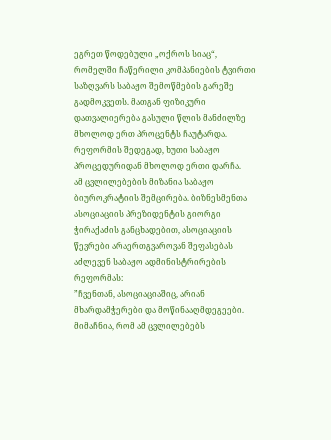ეგრეთ წოდებული „ოქროს სიაც“, რომელში ჩაწერილი კომპანიების ტვირთი საზღვარს საბაჟო შემოწმების გარეშე გადმოკვეთს. მათგან ფიზიკური დათვალიერება გასული წლის მანძილზე მხოლოდ ერთ პროცენტს ჩაუტარდა. რეფორმის შედეგად, ხუთი საბაჟო პროცედურიდან მხოლოდ ერთი დარჩა.
ამ ცვლილებების მიზანია საბაჟო ბიუროკრატიის შემცირება. ბიზნესმენთა ასოციაციის პრეზიდენტის გიორგი ჭირაქაძის განცხადებით, ასოციაციის წევრები არაერთგვაროვან შეფასებას აძლევენ საბაჟო ადმინისტრირების რეფორმას:
”ჩვენთან, ასოციაციაშიც, არიან მხარდამჭერები და მოწინააღმდეგეები. მიმაჩნია, რომ ამ ცვლილებებს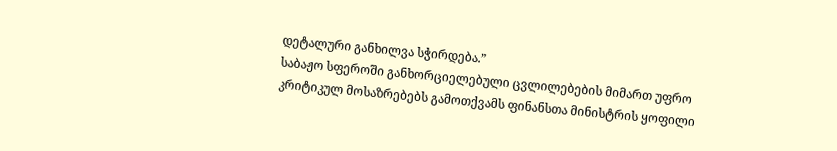დეტალური განხილვა სჭირდება.”
საბაჟო სფეროში განხორციელებული ცვლილებების მიმართ უფრო კრიტიკულ მოსაზრებებს გამოთქვამს ფინანსთა მინისტრის ყოფილი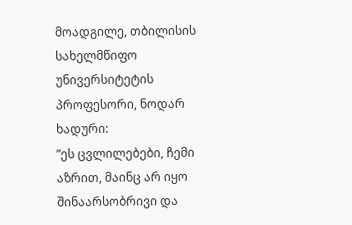მოადგილე, თბილისის სახელმწიფო უნივერსიტეტის პროფესორი, ნოდარ ხადური:
”ეს ცვლილებები, ჩემი აზრით, მაინც არ იყო შინაარსობრივი და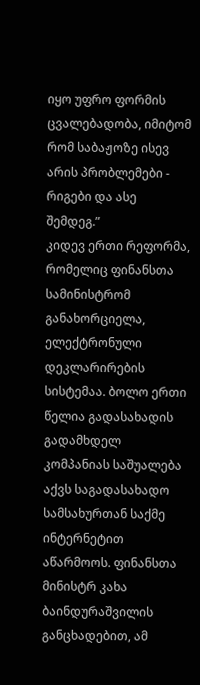იყო უფრო ფორმის ცვალებადობა, იმიტომ რომ საბაჟოზე ისევ არის პრობლემები - რიგები და ასე შემდეგ.”
კიდევ ერთი რეფორმა, რომელიც ფინანსთა სამინისტრომ განახორციელა, ელექტრონული დეკლარირების სისტემაა. ბოლო ერთი წელია გადასახადის გადამხდელ კომპანიას საშუალება აქვს საგადასახადო სამსახურთან საქმე ინტერნეტით აწარმოოს. ფინანსთა მინისტრ კახა ბაინდურაშვილის განცხადებით, ამ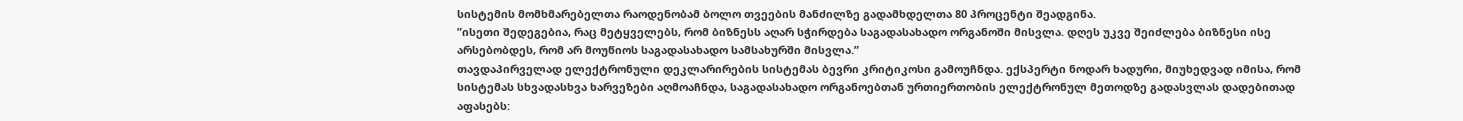სისტემის მომხმარებელთა რაოდენობამ ბოლო თვეების მანძილზე გადამხდელთა 80 პროცენტი შეადგინა.
”ისეთი შედეგებია, რაც მეტყველებს, რომ ბიზნესს აღარ სჭირდება საგადასახადო ორგანოში მისვლა. დღეს უკვე შეიძლება ბიზნესი ისე არსებობდეს, რომ არ მოუწიოს საგადასახადო სამსახურში მისვლა.”
თავდაპირველად ელექტრონული დეკლარირების სისტემას ბევრი კრიტიკოსი გამოუჩნდა. ექსპერტი ნოდარ ხადური, მიუხედვად იმისა, რომ სისტემას სხვადასხვა ხარვეზები აღმოაჩნდა, საგადასახადო ორგანოებთან ურთიერთობის ელექტრონულ მეთოდზე გადასვლას დადებითად აფასებს: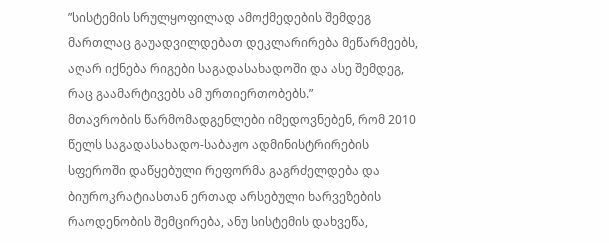”სისტემის სრულყოფილად ამოქმედების შემდეგ მართლაც გაუადვილდებათ დეკლარირება მეწარმეებს, აღარ იქნება რიგები საგადასახადოში და ასე შემდეგ, რაც გაამარტივებს ამ ურთიერთობებს.”
მთავრობის წარმომადგენლები იმედოვნებენ, რომ 2010 წელს საგადასახადო-საბაჟო ადმინისტრირების სფეროში დაწყებული რეფორმა გაგრძელდება და ბიუროკრატიასთან ერთად არსებული ხარვეზების რაოდენობის შემცირება, ანუ სისტემის დახვეწა,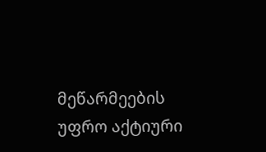მეწარმეების უფრო აქტიური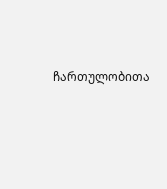ჩართულობითა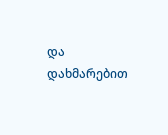და დახმარებით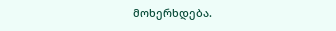მოხერხდება.